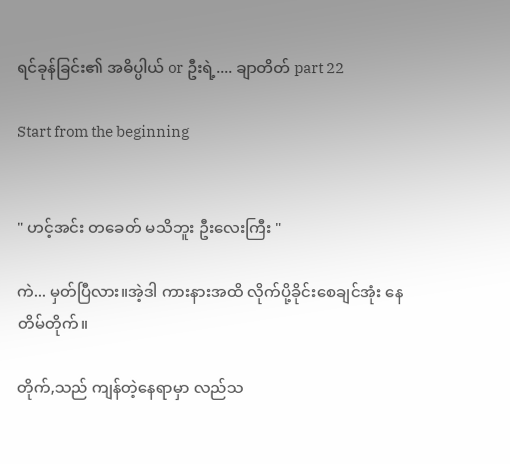ရင်ခုန်ခြင်း၏ အဓိပ္ပါယ် or ဦးရဲ့.... ချာတိတ် part 22

Start from the beginning


" ဟင့်အင်း တခေတ် မသိဘူး ဦးလေးကြီး "

ကဲ... မှတ်ပြီလား။အဲ့ဒါ ကားနားအထိ လိုက်ပို့ခိုင်းစေချင်အုံး နေတိမ်တိုက်။

တိုက်,သည် ကျန်တဲ့နေရာမှာ လည်သ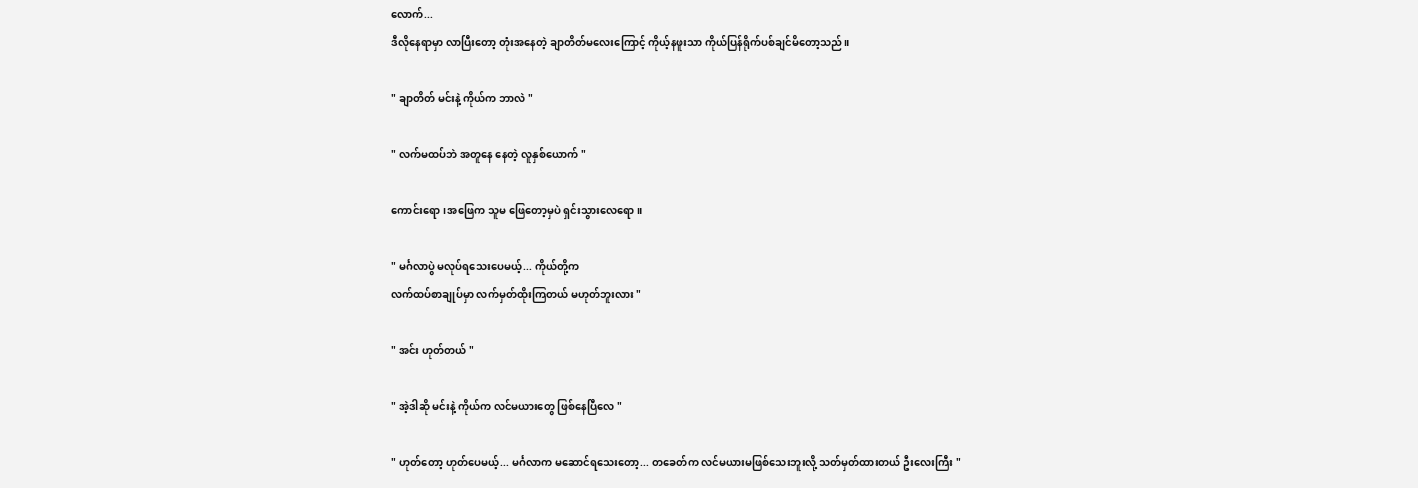လောက်...
ဒီလိုနေရာမှာ လာပြီးတော့ တုံးအနေတဲ့ ချာတိတ်မလေးကြောင့် ကိုယ့်နဖူးသာ ကိုယ်ပြန်ရိုက်ပစ်ချင်မိတော့သည်။

" ချာတိတ် မင်းနဲ့ ကိုယ်က ဘာလဲ "

" လက်မထပ်ဘဲ အတူနေ နေတဲ့ လူနှစ်ယောက် "

ကောင်းရော၊အဖြေက သူမ ဖြေတော့မှပဲ ရှင်းသွားလေရော။

" မင်္ဂလာပွဲ မလုပ်ရသေးပေမယ့်... ကိုယ်တို့က
လက်ထပ်စာချုပ်မှာ လက်မှတ်ထိုးကြတယ် မဟုတ်ဘူးလား "

" အင်း ဟုတ်တယ် "

" အဲ့ဒါဆို မင်းနဲ့ ကိုယ်က လင်မယားတွေ ဖြစ်နေပြီလေ "

" ဟုတ်တော့ ဟုတ်ပေမယ့်... မင်္ဂလာက မဆောင်ရသေးတော့... တခေတ်က လင်မယားမဖြစ်သေးဘူးလို့ သတ်မှတ်ထားတယ် ဦးလေးကြီး "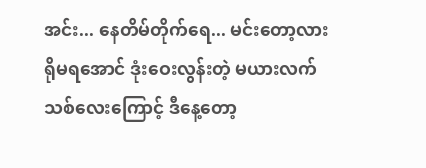အင်း... နေတိမ်တိုက်ရေ... မင်းတော့လား ရိုမရအောင် ဒုံးဝေးလွန်းတဲ့ မယားလက်သစ်လေးကြောင့် ဒီနေ့တော့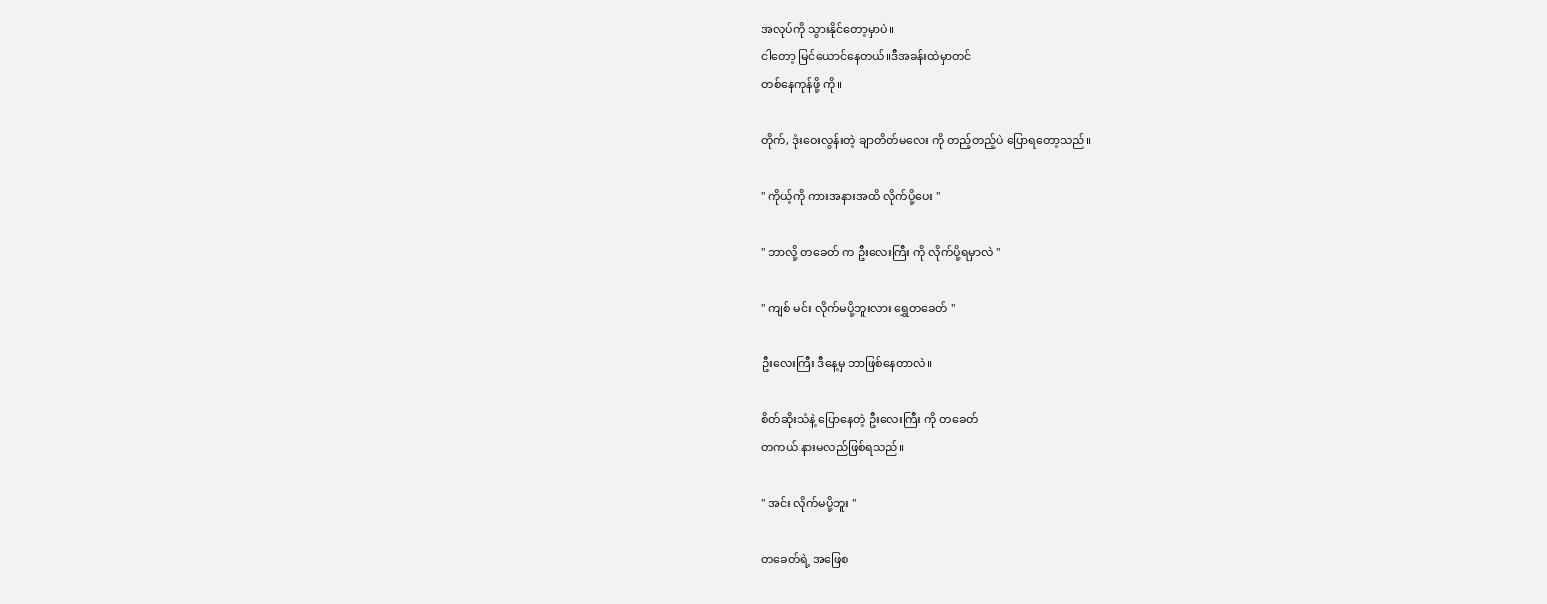အလုပ်ကို သွားနိုင်တော့မှာပဲ။
ငါတော့ မြင်ယောင်နေတယ်။ဒီအခန်းထဲမှာတင်
တစ်နေကုန်ဖို့ ကို။

တိုက်, ဒုံးဝေးလွန်းတဲ့ ချာတိတ်မလေး ကို တည့်တည့်ပဲ ပြောရတော့သည်။

" ကိုယ့်ကို ကားအနားအထိ လိုက်ပို့ပေး "

" ဘာလို့ တခေတ် က ဦးလေးကြီး ကို လိုက်ပို့ရမှာလဲ "

" ကျစ် မင်း လိုက်မပို့ဘူးလား ရွှေတခေတ် "

ဦးလေးကြီး ဒီနေ့မှ ဘာဖြစ်နေတာလဲ။

စိတ်ဆိုးသံနဲ့ ပြောနေတဲ့ ဦးလေးကြီး ကို တခေတ်
တကယ် နားမလည်ဖြစ်ရသည်။

" အင်း လိုက်မပို့ဘူး "

တခေတ်ရဲ့ အဖြေစ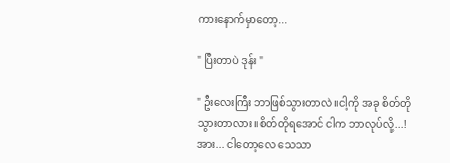ကားနောက်မှာတော့...

" ပြီးတာပဲ ဒုန်း "

" ဦးလေးကြီး ဘာဖြစ်သွားတာလဲ။ငါ့ကို အခု စိတ်တိုသွားတာလား။စိတ်တိုရအောင် ငါက ဘာလုပ်လို့...! အား... ငါတော့လေ သေသာ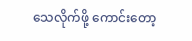သေလိုက်ဖို့ ကောင်းတော့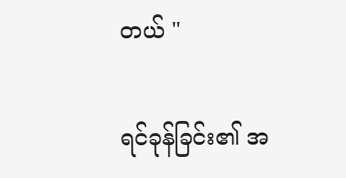တယ် "

ရင်ခုန်ခြင်း၏ အ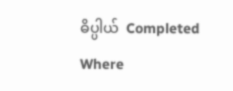ဓိပ္ပါယ်  Completed Where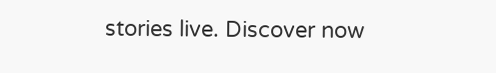stories live. Discover now